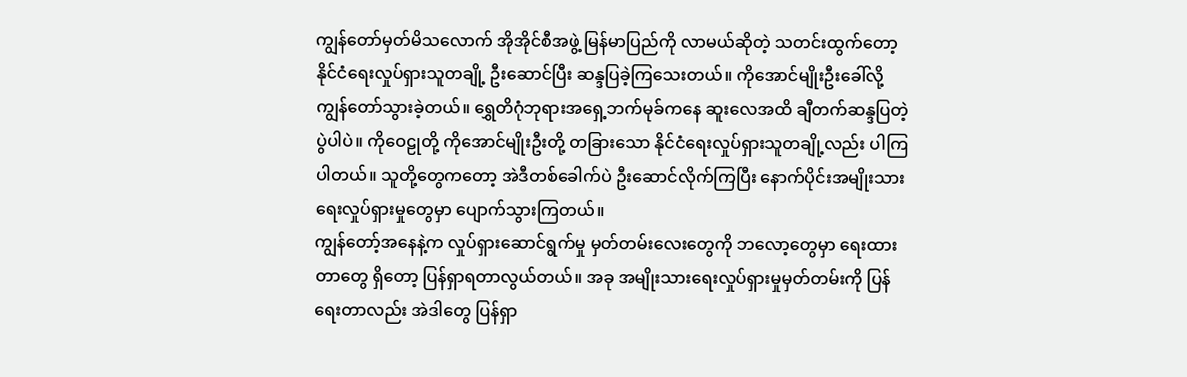ကျွန်တော်မှတ်မိသလောက် အိုအိုင်စီအဖွဲ့ မြန်မာပြည်ကို လာမယ်ဆိုတဲ့ သတင်းထွက်တော့ နိုင်ငံရေးလှုပ်ရှားသူတချို့ ဦးဆောင်ပြီး ဆန္ဒပြခဲ့ကြသေးတယ်။ ကိုအောင်မျိုးဦးခေါ်လို့ ကျွန်တော်သွားခဲ့တယ်။ ရွှေတိဂုံဘုရားအရှေ့ဘက်မုခ်ကနေ ဆူးလေအထိ ချီတက်ဆန္ဒပြတဲ့ပွဲပါပဲ။ ကိုဝေဠုတို့ ကိုအောင်မျိုးဦးတို့ တခြားသော နိုင်ငံရေးလှုပ်ရှားသူတချို့လည်း ပါကြပါတယ်။ သူတို့တွေကတော့ အဲဒီတစ်ခေါက်ပဲ ဦးဆောင်လိုက်ကြပြီး နောက်ပိုင်းအမျိုးသားရေးလှုပ်ရှားမှုတွေမှာ ပျောက်သွားကြတယ်။
ကျွန်တော့်အနေနဲ့က လှုပ်ရှားဆောင်ရွက်မှု မှတ်တမ်းလေးတွေကို ဘလော့တွေမှာ ရေးထားတာတွေ ရှိတော့ ပြန်ရှာရတာလွယ်တယ်။ အခု အမျိုးသားရေးလှုပ်ရှားမှုမှတ်တမ်းကို ပြန်ရေးတာလည်း အဲဒါတွေ ပြန်ရှာ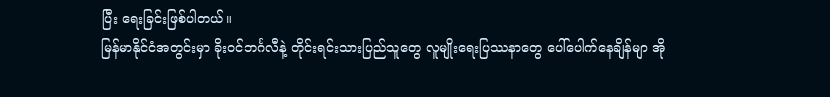ပြီး ရေးခြင်းဖြစ်ပါတယ်။
မြန်မာနိုင်ငံအတွင်းမှာ ခိုးဝင်ဘင်္ဂလီနဲ့ တိုင်းရင်းသားပြည်သူတွေ လူမျိုးရေးပြဿနာတွေ ပေါ်ပေါက်နေချိန်မျာ အို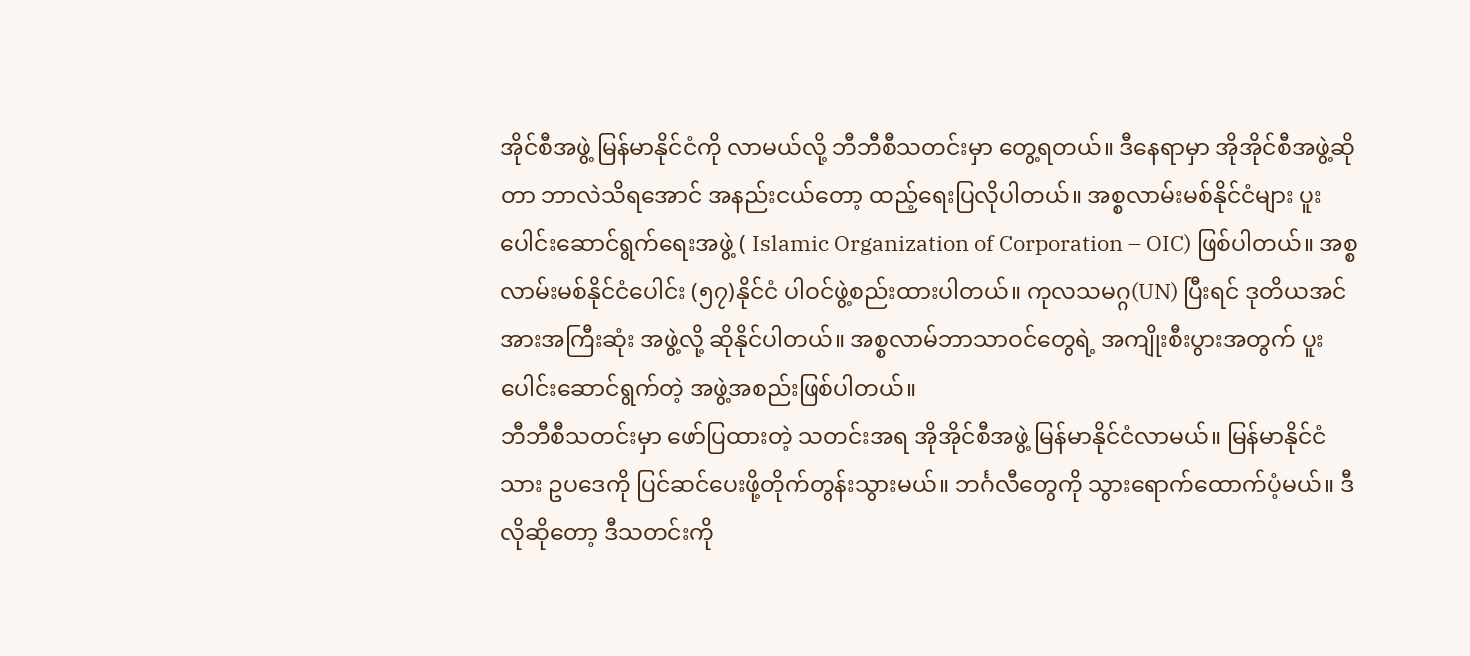အိုင်စီအဖွဲ့ မြန်မာနိုင်ငံကို လာမယ်လို့ ဘီဘီစီသတင်းမှာ တွေ့ရတယ်။ ဒီနေရာမှာ အိုအိုင်စီအဖွဲ့ဆိုတာ ဘာလဲသိရအောင် အနည်းငယ်တော့ ထည့်ရေးပြလိုပါတယ်။ အစ္စလာမ်းမစ်နိုင်ငံများ ပူးပေါင်းဆောင်ရွက်ရေးအဖွဲ့ ( Islamic Organization of Corporation – OIC) ဖြစ်ပါတယ်။ အစ္စလာမ်းမစ်နိုင်ငံပေါင်း (၅၇)နိုင်ငံ ပါဝင်ဖွဲ့စည်းထားပါတယ်။ ကုလသမဂ္ဂ(UN) ပြီးရင် ဒုတိယအင်အားအကြီးဆုံး အဖွဲ့လို့ ဆိုနိုင်ပါတယ်။ အစ္စလာမ်ဘာသာဝင်တွေရဲ့ အကျိုးစီးပွားအတွက် ပူးပေါင်းဆောင်ရွက်တဲ့ အဖွဲ့အစည်းဖြစ်ပါတယ်။
ဘီဘီစီသတင်းမှာ ဖော်ပြထားတဲ့ သတင်းအရ အိုအိုင်စီအဖွဲ့ မြန်မာနိုင်ငံလာမယ်။ မြန်မာနိုင်ငံသား ဥပဒေကို ပြင်ဆင်ပေးဖို့တိုက်တွန်းသွားမယ်။ ဘင်္ဂလီတွေကို သွားရောက်ထောက်ပံ့မယ်။ ဒီလိုဆိုတော့ ဒီသတင်းကို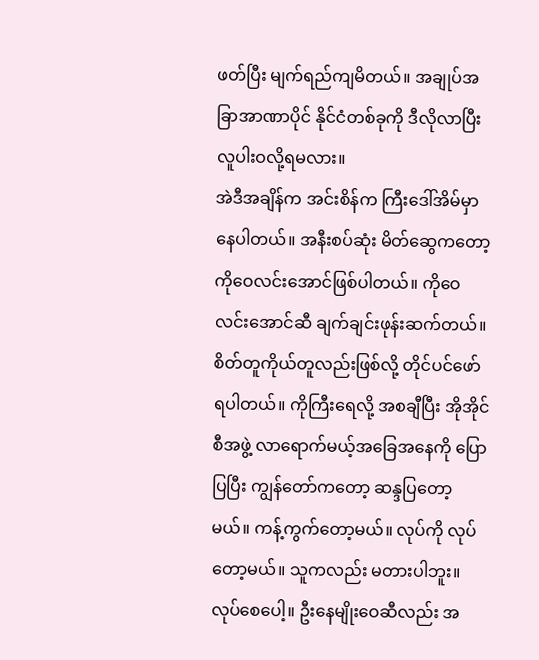ဖတ်ပြီး မျက်ရည်ကျမိတယ်။ အချုပ်အခြာအာဏာပိုင် နိုင်ငံတစ်ခုကို ဒီလိုလာပြီး လူပါးဝလို့ရမလား။
အဲဒီအချိန်က အင်းစိန်က ကြီးဒေါ်အိမ်မှာ နေပါတယ်။ အနီးစပ်ဆုံး မိတ်ဆွေကတော့ ကိုဝေလင်းအောင်ဖြစ်ပါတယ်။ ကိုဝေလင်းအောင်ဆီ ချက်ချင်းဖုန်းဆက်တယ်။ စိတ်တူကိုယ်တူလည်းဖြစ်လို့ တိုင်ပင်ဖော်ရပါတယ်။ ကိုကြီးရေလို့ အစချီပြီး အိုအိုင်စီအဖွဲ့ လာရောက်မယ့်အခြေအနေကို ပြောပြပြီး ကျွန်တော်ကတော့ ဆန္ဒပြတော့မယ်။ ကန့်ကွက်တော့မယ်။ လုပ်ကို လုပ်တော့မယ်။ သူကလည်း မတားပါဘူး။ လုပ်စေပေါ့။ ဦးနေမျိုးဝေဆီလည်း အ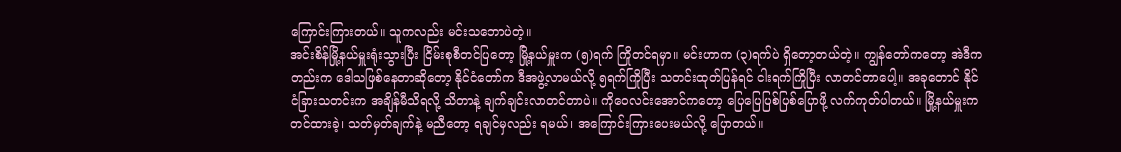ကြောင်းကြားတယ်။ သူကလည်း မင်းသဘောပဲတဲ့။
အင်းစိန်မြို့နယ်မှူးရုံးသွားပြီး ငြိမ်းစုစီတင်ပြတော့ မြို့နယ်မှူးက (၅)ရက် ကြိုတင်ရမှာ။ မင်းဟာက (၃)ရက်ပဲ ရှိတော့တယ်တဲ့။ ကျွန်တော်ကတော့ အဲဒီကတည်းက ဒေါသဖြစ်နေတာဆိုတော့ နိုင်ငံတော်က ဒီအဖွဲ့လာမယ်လို့ ၅ရက်ကြိုပြီး သတင်းထုတ်ပြန်ရင် ငါးရက်ကြိုပြီး လာတင်တာပေါ့။ အခုတောင် နိုင်ငံခြားသတင်းက အချိန်မီသိရလို့ သိတာနဲ့ ချက်ချင်းလာတင်တာပဲ။ ကိုဝေလင်းအောင်ကတော့ ပြေပြေပြစ်ပြစ်ပြောဖို့ လက်ကုတ်ပါတယ်။ မြို့နယ်မှူးက တင်ထားခဲ့၊ သတ်မှတ်ချက်နဲ့ မညီတော့ ရချင်မှလည်း ရမယ်၊ အကြောင်းကြားပေးမယ်လို့ ပြောတယ်။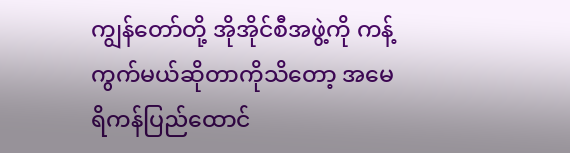ကျွန်တော်တို့ အိုအိုင်စီအဖွဲ့ကို ကန့်ကွက်မယ်ဆိုတာကိုသိတော့ အမေရိကန်ပြည်ထောင်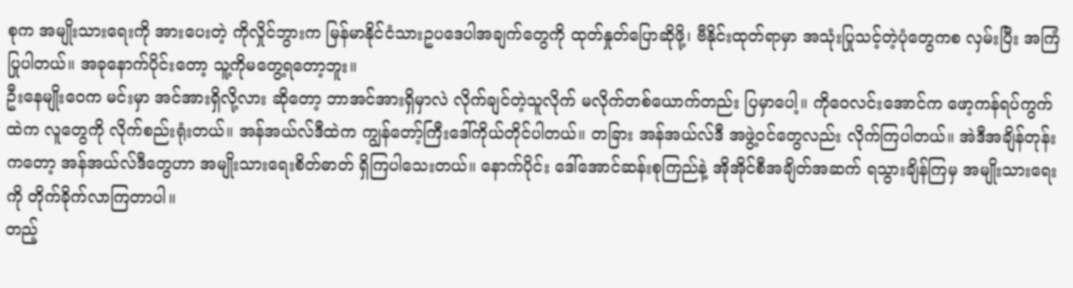စုက အမျိုးသားရေးကို အားပေးတဲ့ ကိုလှိုင်ဘွားက မြန်မာနိုင်ငံသားဥပဒေပါအချက်တွေကို ထုတ်နှုတ်ပြောဆိုဖို့၊ ဗီနိုင်းထုတ်ရာမှာ အသုံးပြုသင့်တဲ့ပုံတွေကစ လှမ်းပြီး အကြံပြုပါတယ်။ အခုနောက်ပိုင်းတော့ သူ့ကိုမတွေ့ရတော့ဘူး။
ဦးနေမျိုးဝေက မင်းမှာ အင်အားရှိလို့လား ဆိုတော့ ဘာအင်အားရှိမှာလဲ လိုက်ချင်တဲ့သူလိုက် မလိုက်တစ်ယောက်တည်း ပြမှာပေါ့။ ကိုဝေလင်းအောင်က ဖော့ကန်ရပ်ကွက်ထဲက လူတွေကို လိုက်စည်းရုံးတယ်။ အန်အယ်လ်ဒီထဲက ကျွန်တော့်ကြီးဒေါ်ကိုယ်တိုင်ပါတယ်။ တခြား အန်အယ်လ်ဒီ အဖွဲ့ဝင်တွေလည်း လိုက်ကြပါတယ်။ အဲဒီအချိန်တုန်းကတော့ အန်အယ်လ်ဒီတွေဟာ အမျိုးသားရေးစိတ်ဓာတ် ရှိကြပါသေးတယ်။ နောက်ပိုင်း ဒေါ်အောင်ဆန်းစုကြည်နဲ့ အိုအိုင်စီအချိတ်အဆက် ရသွားချိန်ကြမှ အမျိုးသားရေးကို တိုက်ခိုက်လာကြတာပါ။
တည့်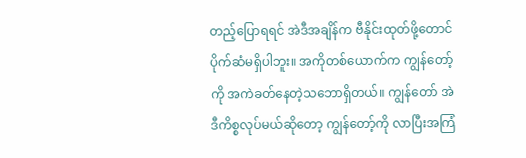တည့်ပြောရရင် အဲဒီအချိန်က ဗီနိုင်းထုတ်ဖို့တောင် ပိုက်ဆံမရှိပါဘူး။ အကိုတစ်ယောက်က ကျွန်တော့်ကို အကဲခတ်နေတဲ့သဘောရှိတယ်။ ကျွန်တော် အဲဒီကိစ္စလုပ်မယ်ဆိုတော့ ကျွန်တော့်ကို လာပြီးအကြံ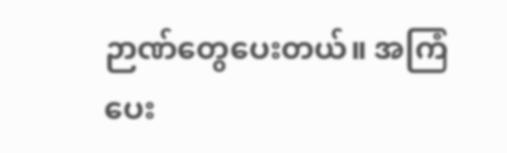ဉာဏ်တွေပေးတယ်။ အကြံပေး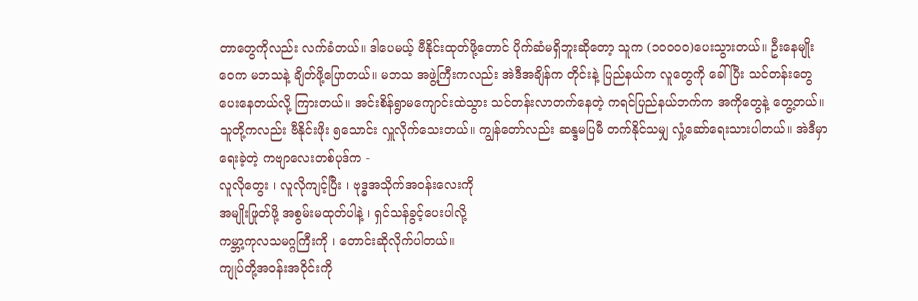တာတွေကိုလည်း လက်ခံတယ်။ ဒါပေမယ့် ဗီနိုင်းထုတ်ဖို့တောင် ပိုက်ဆံမရှိဘူးဆိုတော့ သူက (၁၀၀၀၀)ပေးသွားတယ်။ ဦးနေမျိုးဝေက မဘသနဲ့ ချိတ်ဖို့ပြောတယ်။ မဘသ အဖွဲ့ကြီးကလည်း အဲဒီအချိန်က တိုင်းနဲ့ ပြည်နယ်က လူတွေကို ခေါ်ပြီး သင်တန်းတွေ ပေးနေတယ်လို့ ကြားတယ်။ အင်းစိန်ရွာမကျောင်းထဲသွား သင်တန်းလာတက်နေတဲ့ ကရင်ပြည်နယ်ဘက်က အကိုတွေနဲ့ တွေ့တယ်။ သူတို့ကလည်း ဗီနိုင်းဖိုး ၅သောင်း လှူလိုက်သေးတယ်။ ကျွန်တော်လည်း ဆန္ဒမပြမီ တက်နိုင်သမျှ လှုံ့ဆော်ရေးသားပါတယ်။ အဲဒီမှာ ရေးခဲ့တဲ့ ကဗျာလေးတစ်ပုဒ်က -
လူလိုတွေး ၊ လူလိုကျင့်ပြီး ၊ ဗုဒ္ဓအသိုက်အဝန်းလေးကို
အမျိုးဖြုတ်ဖို့ အစွမ်းမထုတ်ပါနဲ့ ၊ ရှင်သန်ခွင့်ပေးပါလို့
ကမ္ဘာ့ကုလသမဂ္ဂကြီးကို ၊ တောင်းဆိုလိုက်ပါတယ်။
ကျုပ်တို့အဝန်းအဝိုင်းကို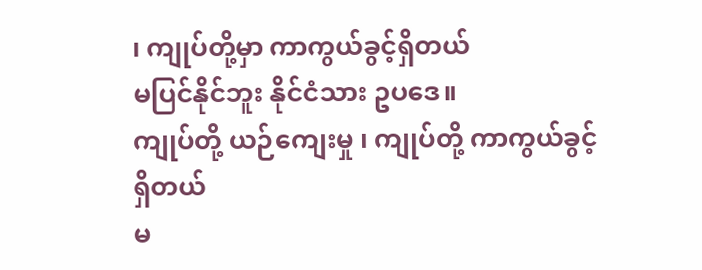၊ ကျုပ်တို့မှာ ကာကွယ်ခွင့်ရှိတယ်
မပြင်နိုင်ဘူး နိုင်ငံသား ဥပဒေ။
ကျုပ်တို့ ယဉ်ကျေးမှု ၊ ကျုပ်တို့ ကာကွယ်ခွင့်ရှိတယ်
မ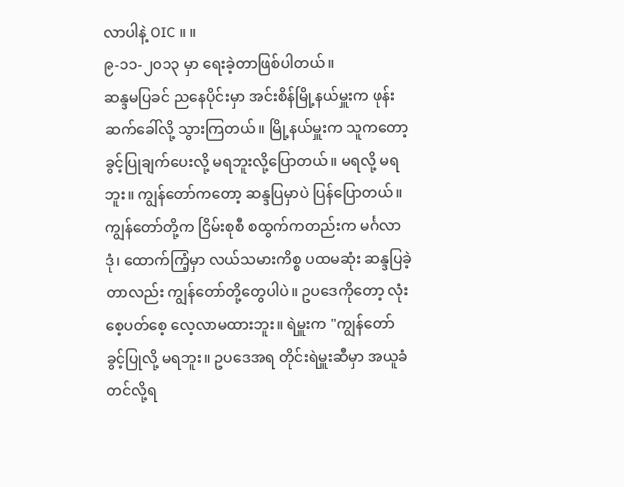လာပါနဲ့ OIC ။ ။
၉-၁၁-၂၀၁၃ မှာ ရေးခဲ့တာဖြစ်ပါတယ်။
ဆန္ဒမပြခင် ညနေပိုင်းမှာ အင်းစိန်မြို့နယ်မှူးက ဖုန်းဆက်ခေါ်လို့ သွားကြတယ်။ မြို့နယ်မှူးက သူကတော့ ခွင့်ပြုချက်ပေးလို့ မရဘူးလို့ပြောတယ်။ မရလို့ မရဘူး။ ကျွန်တော်ကတော့ ဆန္ဒပြမှာပဲ ပြန်ပြောတယ်။ ကျွန်တော်တို့က ငြိမ်းစုစီ စထွက်ကတည်းက မင်္ဂလာဒုံ၊ ထောက်ကြံ့မှာ လယ်သမားကိစ္စ ပထမဆုံး ဆန္ဒပြခဲ့တာလည်း ကျွန်တော်တို့တွေပါပဲ။ ဥပဒေကိုတော့ လုံးစေ့ပတ်စေ့ လေ့လာမထားဘူး။ ရဲမှူးက "ကျွန်တော် ခွင့်ပြုလို့ မရဘူး။ ဥပဒေအရ တိုင်းရဲမှူးဆီမှာ အယူခံတင်လို့ရ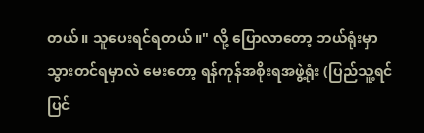တယ်။ သူပေးရင်ရတယ်။" လို့ ပြောလာတော့ ဘယ်ရုံးမှာ သွားတင်ရမှာလဲ မေးတော့ ရန်ကုန်အစိုးရအဖွဲ့ရုံး (ပြည်သူ့ရင်ပြင်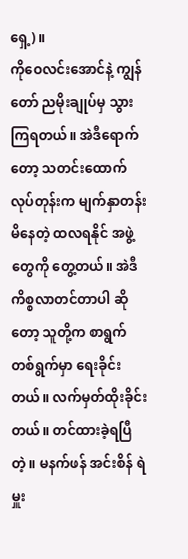ရှေ့)။
ကိုဝေလင်းအောင်နဲ့ ကျွန်တော် ညမိုးချုပ်မှ သွားကြရတယ်။ အဲဒီရောက်တော့ သတင်းထောက် လုပ်တုန်းက မျက်နှာတန်းမိနေတဲ့ ထလရနိုင် အဖွဲ့တွေကို တွေ့တယ်။ အဲဒီကိစ္စလာတင်တာပါ ဆိုတော့ သူတို့က စာရွက်တစ်ရွက်မှာ ရေးခိုင်းတယ်။ လက်မှတ်ထိုးခိုင်းတယ်။ တင်ထားခဲ့ရပြီတဲ့။ မနက်ဖန် အင်းစိန် ရဲမှူး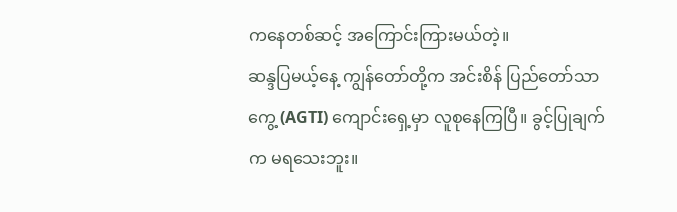ကနေတစ်ဆင့် အကြောင်းကြားမယ်တဲ့။
ဆန္ဒပြမယ့်နေ့ ကျွန်တော်တို့က အင်းစိန် ပြည်တော်သာကွေ့ (AGTI) ကျောင်းရှေ့မှာ လူစုနေကြပြီ။ ခွင့်ပြုချက်က မရသေးဘူး။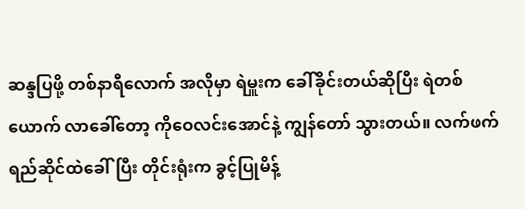ဆန္ဒပြဖို့ တစ်နာရီလောက် အလိုမှာ ရဲမှူးက ခေါ်ခိုင်းတယ်ဆိုပြီး ရဲတစ်ယောက် လာခေါ်တော့ ကိုဝေလင်းအောင်နဲ့ ကျွန်တော် သွားတယ်။ လက်ဖက်ရည်ဆိုင်ထဲခေါ်ပြီး တိုင်းရုံးက ခွင့်ပြုမိန့်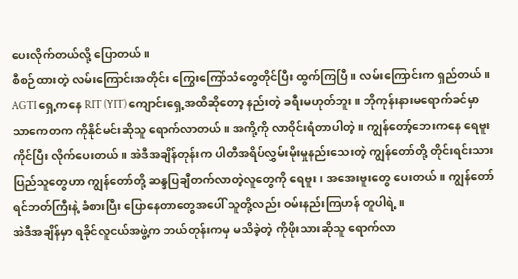ပေးလိုက်တယ်လို့ ပြောတယ်။
စီစဉ်ထားတဲ့ လမ်းကြောင်းအတိုင်း ကြွေးကြော်သံတွေတိုင်ပြီး ထွက်ကြပြီ။ လမ်းကြောင်းက ရှည်တယ်။ AGTI ရှေ့ကနေ RIT (YIT) ကျောင်းရှေ့အထိဆိုတော့ နည်းတဲ့ ခရီးမဟုတ်ဘူး။ ဘိုကုန်းနားမရောက်ခင်မှာ သာကေတက ကိုနိုင်မင်းဆိုသူ ရောက်လာတယ်။ အကို့ကို လာဝိုင်းရံတာပါတဲ့။ ကျွန်တော့်ဘေးကနေ ရေဗူးကိုင်ပြီး လိုက်ပေးတယ်။ အဲဒီအချိန်တုန်းက ပါတီအရိပ်လွှမ်းမိုးမှုနည်းသေးတဲ့ ကျွန်တော်တို့ တိုင်းရင်းသား ပြည်သူတွေဟာ ကျွန်တော်တို့ ဆန္ဒပြချီတက်လာတဲ့လူတွေကို ရေဗူး၊ အအေးဗူးတွေ ပေးတယ်။ ကျွန်တော် ရင်ဘတ်ကြီးနဲ့ ခံစားပြီး ပြောနေတာတွေအပေါ် သူတို့လည်း ဝမ်းနည်းကြဟန် တူပါရဲ့။
အဲဒီအချိန်မှာ ရခိုင်လူငယ်အဖွဲ့က ဘယ်တုန်းကမှ မသိခဲ့တဲ့ ကိုဖိုးသားဆိုသူ ရောက်လာ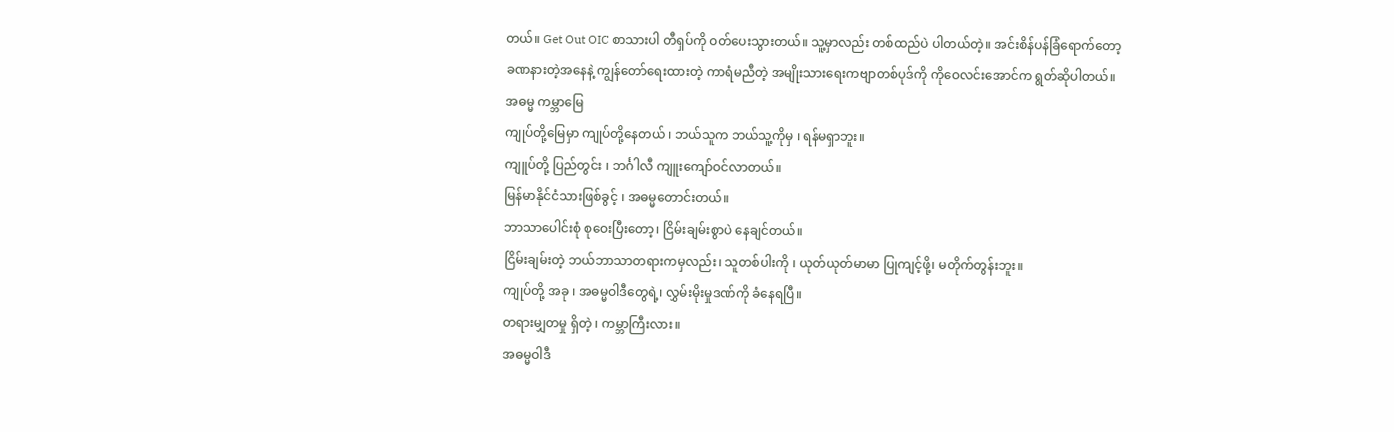တယ်။ Get Out OIC စာသားပါ တီရှပ်ကို ဝတ်ပေးသွားတယ်။ သူ့မှာလည်း တစ်ထည်ပဲ ပါတယ်တဲ့။ အင်းစိန်ပန်ခြံရောက်တော့ ခဏနားတဲ့အနေနဲ့ ကျွန်တော်ရေးထားတဲ့ ကာရံမညီတဲ့ အမျိုးသားရေးကဗျာတစ်ပုဒ်ကို ကိုဝေလင်းအောင်က ရွတ်ဆိုပါတယ်။
အဓမ္မ ကမ္ဘာမြေ
ကျုပ်တို့မြေမှာ ကျုပ်တို့နေတယ် ၊ ဘယ်သူက ဘယ်သူ့ကိုမှ ၊ ရန်မရှာဘူး။
ကျူပ်တို့ ပြည်တွင်း ၊ ဘင်္ဂါလီ ကျူးကျော်ဝင်လာတယ်။
မြန်မာနိုင်ငံသားဖြစ်ခွင့် ၊ အဓမ္မတောင်းတယ်။
ဘာသာပေါင်းစုံ စုဝေးပြီးတော့၊ ငြိမ်းချမ်းစွာပဲ နေချင်တယ်။
ငြိမ်းချမ်းတဲ့ ဘယ်ဘာသာတရားကမှလည်း၊ သူတစ်ပါးကို ၊ ယုတ်ယုတ်မာမာ ပြုကျင့်ဖို့၊ မတိုက်တွန်းဘူး။
ကျုပ်တို့ အခု ၊ အဓမ္မဝါဒီတွေရဲ့၊ လွှမ်းမိုးမှုဒဏ်ကို ခံနေရပြီ။
တရားမျှတမှု ရှိတဲ့ ၊ ကမ္ဘာကြီးလား။
အဓမ္မဝါဒီ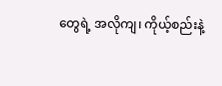တွေရဲ့ အလိုကျ၊ ကိုယ့်စည်းနဲ့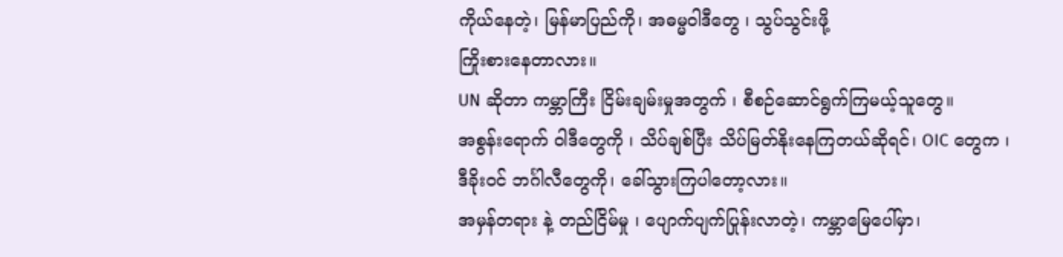ကိုယ်နေတဲ့၊ မြန်မာပြည်ကို၊ အဓမ္မဝါဒီတွေ ၊ သွပ်သွင်းဖို့
ကြိုးစားနေတာလား။
UN ဆိုတာ ကမ္ဘာကြီး ငြိမ်းချမ်းမှုအတွက် ၊ စီစဉ်ဆောင်ရွက်ကြမယ့်သူတွေ။
အစွန်းရောက် ဝါဒီတွေကို ၊ သိပ်ချစ်ပြီး သိပ်မြတ်နိုးနေကြတယ်ဆိုရင်၊ OIC တွေက ၊
ဒီခိုးဝင် ဘင်္ဂါလီတွေကို၊ ခေါ်သွားကြပါတော့လား။
အမှန်တရား နဲ့ တည်ငြိမ်မှု ၊ ပျောက်ပျက်ပြုန်းလာတဲ့၊ ကမ္ဘာမြေပေါ်မှာ၊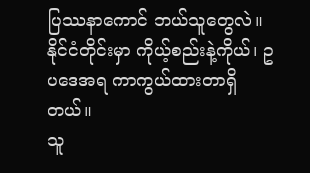ပြဿနာကောင် ဘယ်သူတွေလဲ။
နိုင်ငံတိုင်းမှာ ကိုယ့်စည်းနဲ့ကိုယ်၊ ဥပဒေအရ ကာကွယ်ထားတာရှိတယ်။
သူ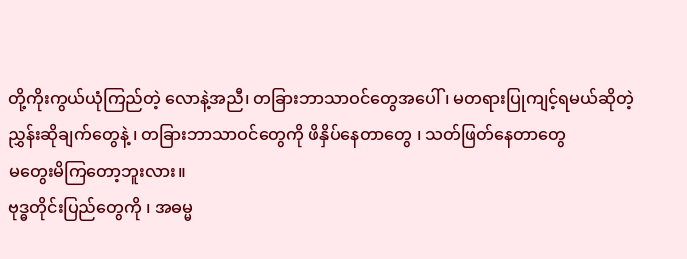တို့ကိုးကွယ်ယုံကြည်တဲ့ လောနဲ့အညီ၊ တခြားဘာသာဝင်တွေအပေါ် ၊ မတရားပြုကျင့်ရမယ်ဆိုတဲ့
ညွှန်းဆိုချက်တွေနဲ့ ၊ တခြားဘာသာဝင်တွေကို ဖိနှိပ်နေတာတွေ ၊ သတ်ဖြတ်နေတာတွေ
မတွေးမိကြတော့ဘူးလား။
ဗုဒ္ဓတိုင်းပြည်တွေကို ၊ အဓမ္မ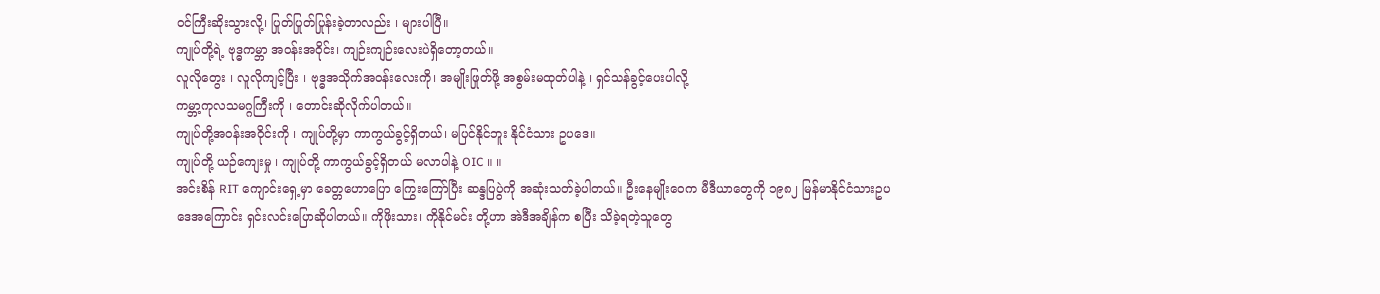ဝင်ကြီးဆိုးသွားလို့၊ ပြုတ်ပြုတ်ပြုန်းခဲ့တာလည်း ၊ များပါပြီ။
ကျုပ်တို့ရဲ့ ဗုဒ္ဓကမ္ဘာ အဝန်းအဝိုင်း၊ ကျဉ်းကျဉ်းလေးပဲရှိတော့တယ်။
လူလိုတွေး ၊ လူလိုကျင့်ပြီး ၊ ဗုဒ္ဓအသိုက်အဝန်းလေးကို၊ အမျိုးဖြုတ်ဖို့ အစွမ်းမထုတ်ပါနဲ့ ၊ ရှင်သန်ခွင့်ပေးပါလို့
ကမ္ဘာ့ကုလသမဂ္ဂကြီးကို ၊ တောင်းဆိုလိုက်ပါတယ်။
ကျုပ်တို့အဝန်းအဝိုင်းကို ၊ ကျုပ်တို့မှာ ကာကွယ်ခွင့်ရှိတယ်၊ မပြင်နိုင်ဘူး နိုင်ငံသား ဥပဒေ။
ကျုပ်တို့ ယဉ်ကျေးမှု ၊ ကျုပ်တို့ ကာကွယ်ခွင့်ရှိတယ် မလာပါနဲ့ OIC ။ ။
အင်းစိန် RIT ကျောင်းရှေ့မှာ ခေတ္တဟောပြော ကြွေးကြော်ပြီး ဆန္ဒပြပွဲကို အဆုံးသတ်ခဲ့ပါတယ်။ ဦးနေမျိုးဝေက မီဒီယာတွေကို ၁၉၈၂ မြန်မာနိုင်ငံသားဥပဒေအကြောင်း ရှင်းလင်းပြောဆိုပါတယ်။ ကိုဖိုးသား၊ ကိုနိုင်မင်း တို့ဟာ အဲဒီအချိန်က စပြီး သိခဲ့ရတဲ့သူတွေ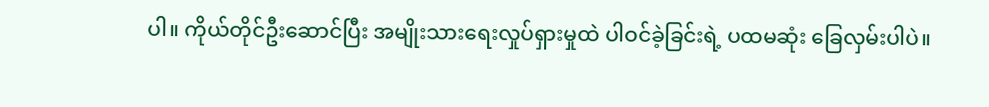ပါ။ ကိုယ်တိုင်ဦးဆောင်ပြီး အမျိုးသားရေးလှုပ်ရှားမှုထဲ ပါဝင်ခဲ့ခြင်းရဲ့ ပထမဆုံး ခြေလှမ်းပါပဲ။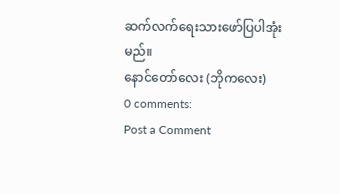ဆက်လက်ရေးသားဖော်ပြပါအုံးမည်။
နောင်တော်လေး (ဘိုကလေး)
0 comments:
Post a Comment